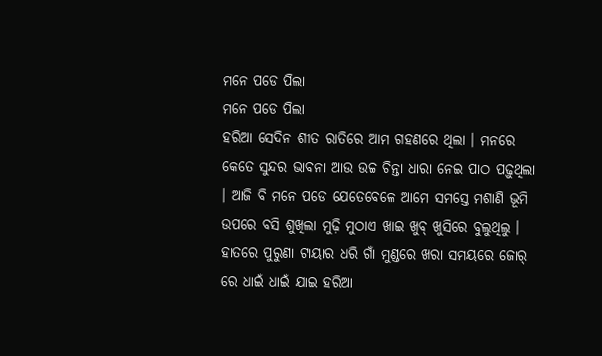ମନେ ପଡେ ପିଲା
ମନେ ପଡେ ପିଲା
ହରିଆ ସେଦିନ ଶୀତ ରାତିରେ ଆମ ଗହଣରେ ଥିଲା । ମନରେ କେତେ ସୁନ୍ଦର ଭାବନା ଆଉ ଉଚ୍ଚ ଚିନ୍ତା ଧାରା ନେଇ ପାଠ ପଢ଼ୁଥିଲା । ଆଜି ବି ମନେ ପଡେ ଯେତେବେଳେ ଆମେ ସମସ୍ତେ ମଶାଣି ଭୂମି ଉପରେ ବସି ଶୁଖିଲା ମୁଢ଼ି ମୁଠାଏ ଖାଇ ଖୁବ୍ ଖୁସିରେ ବୁଲୁଥିଲୁ । ହାତରେ ପୁରୁଣା ଟାୟାର ଧରି ଗାଁ ମୁଣ୍ଡରେ ଖରା ସମୟରେ ଜୋର୍ ରେ ଧାଇଁ ଧାଇଁ ଯାଇ ହରିଆ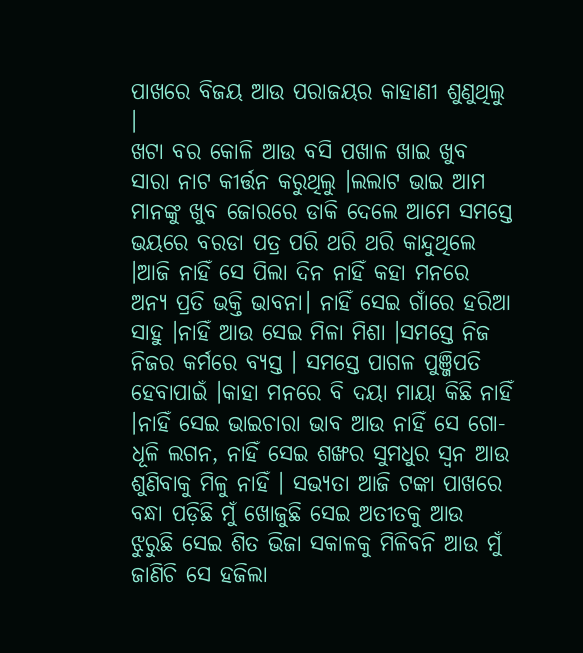ପାଖରେ ବିଜୟ ଆଉ ପରାଜୟର କାହାଣୀ ଶୁଣୁଥିଲୁ ।
ଖଟା ବର କୋଳି ଆଉ ବସି ପଖାଳ ଖାଇ ଖୁବ ସାରା ନାଟ କୀର୍ତ୍ତନ କରୁଥିଲୁ ।ଲଲାଟ ଭାଇ ଆମ ମାନଙ୍କୁ ଖୁବ ଜୋରରେ ଡାକି ଦେଲେ ଆମେ ସମସ୍ତେ ଭୟରେ ବରଡା ପତ୍ର ପରି ଥରି ଥରି କାନ୍ଦୁଥିଲେ ।ଆଜି ନାହିଁ ସେ ପିଲା ଦିନ ନାହିଁ କହା ମନରେ ଅନ୍ୟ ପ୍ରତି ଭକ୍ତି ଭାବନା। ନାହିଁ ସେଇ ଗାଁରେ ହରିଆ ସାହୁ ।ନାହିଁ ଆଉ ସେଇ ମିଳା ମିଶା ।ସମସ୍ତେ ନିଜ ନିଜର କର୍ମରେ ବ୍ୟସ୍ତ । ସମସ୍ତେ ପାଗଳ ପୁଞ୍ଜିପତି ହେବାପାଇଁ ।କାହା ମନରେ ବି ଦୟା ମାୟା କିଛି ନାହିଁ ।ନାହିଁ ସେଇ ଭାଇଚାରା ଭାବ ଆଉ ନାହିଁ ସେ ଗୋ-ଧୂଳି ଲଗନ, ନାହିଁ ସେଇ ଶଙ୍ଖର ସୁମଧୁର ସ୍ୱନ ଆଉ ଶୁଣିବାକୁ ମିଳୁ ନାହିଁ । ସଭ୍ୟତା ଆଜି ଟଙ୍କା ପାଖରେ ବନ୍ଧା ପଡ଼ିଛି ମୁଁ ଖୋଜୁଛି ସେଇ ଅତୀତକୁ ଆଉ ଝୁରୁଛି ସେଇ ଶିତ ଭିଜା ସକାଳକୁ ମିଳିବନି ଆଉ ମୁଁ ଜାଣିଚି ସେ ହଜିଲା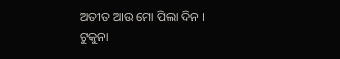ଅତୀତ ଆଉ ମୋ ପିଲା ଦିନ ।
ଟୁକୁନା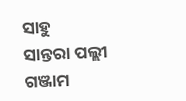ସାହୁ
ସାନ୍ତରା ପଲ୍ଲୀ
ଗଞ୍ଜାମ